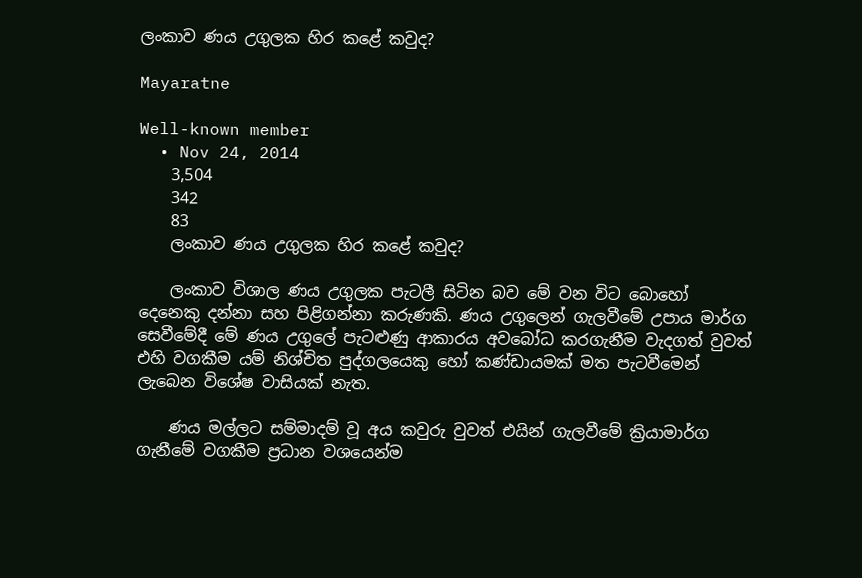ලංකාව ණය උගුලක හිර කළේ කවුද?

Mayaratne

Well-known member
  • Nov 24, 2014
    3,504
    342
    83
    ලංකාව ණය උගුලක හිර කළේ කවුද?

    ලංකාව විශාල ණය උගුලක පැටලී සිටින බව මේ වන විට බොහෝ දෙනෙකු දන්නා සහ පිළිගන්නා කරුණකි. ණය උගුලෙන් ගැලවීමේ උපාය මාර්ග සෙවීමේදී මේ ණය උගුලේ පැටළුණු ආකාරය අවබෝධ කරගැනීම වැදගත් වුවත් එහි වගකීම යම් නිශ්චිත පුද්ගලයෙකු හෝ කණ්ඩායමක් මත පැටවීමෙන් ලැබෙන විශේෂ වාසියක් නැත.

    ණය මල්ලට සම්මාදම් වූ අය කවුරු වුවත් එයින් ගැලවීමේ ක්‍රියාමාර්ග ගැනීමේ වගකීම ප්‍රධාන වශයෙන්ම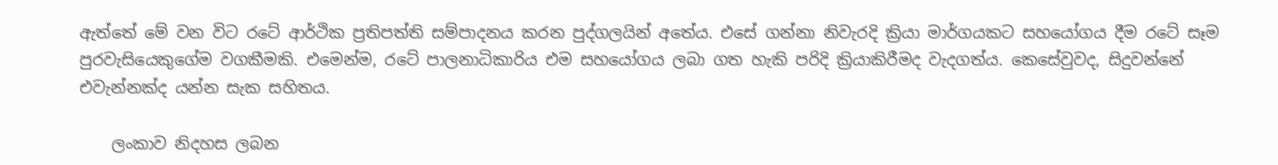ඇත්තේ මේ වන විට රටේ ආර්ථික ප්‍රතිපත්ති සම්පාදනය කරන පුද්ගලයින් අතේය. එසේ ගන්නා නිවැරදි ක්‍රියා මාර්ගයකට සහයෝගය දීම රටේ සෑම පුරවැසියෙකුගේම වගකීමකි. එමෙන්ම, රටේ පාලනාධිකාරිය එම සහයෝගය ලබා ගත හැකි පරිදි ක්‍රියාකිරීමද වැදගත්ය. කෙසේවුවද, සිදුවන්නේ එවැන්නක්ද යන්න සැක සහිතය.

    ලංකාව නිදහස ලබන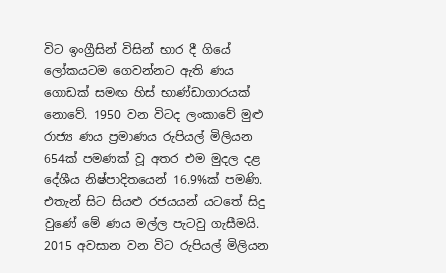විට ඉංග්‍රීසින් විසින් භාර දී ගියේ ලෝකයටම ගෙවන්නට ඇති ණය ගොඩක් සමඟ හිස් භාණ්ඩාගාරයක් නොවේ. 1950 වන විටද ලංකාවේ මුළු රාජ්‍ය ණය ප්‍රමාණය රුපියල් මිලියන 654ක් පමණක් වූ අතර එම මුදල දළ දේශීය නිෂ්පාදිතයෙන් 16.9%ක් පමණි. එතැන් සිට සියළු රජයයන් යටතේ සිදු වුණේ මේ ණය මල්ල පැටවු ගැසීමයි. 2015 අවසාන වන විට රුපියල් මිලියන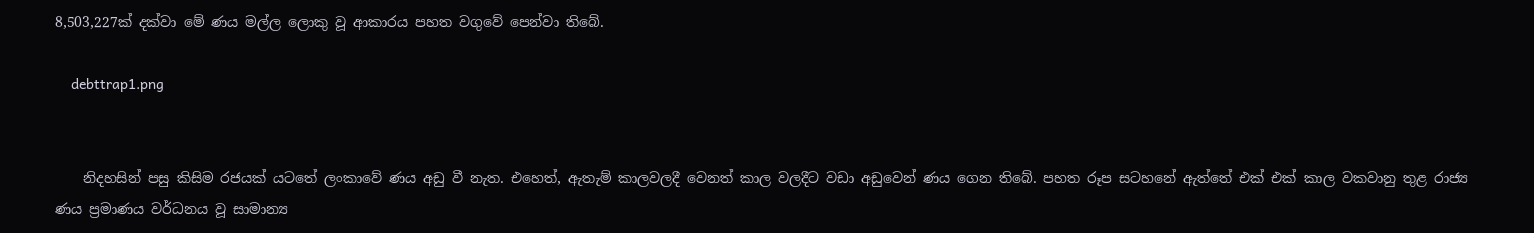8,503,227ක් දක්වා මේ ණය මල්ල ලොකු වූ ආකාරය පහත වගුවේ පෙන්වා තිබේ.

    debttrap1.png


    නිදහසින් පසු කිසිම රජයක් යටතේ ලංකාවේ ණය අඩු වී නැත. එහෙත්, ඇතැම් කාලවලදී වෙනත් කාල වලදීට වඩා අඩුවෙන් ණය ගෙන තිබේ. පහත රූප සටහනේ ඇත්තේ එක් එක් කාල වකවානු තුළ රාජ්‍ය ණය ප්‍රමාණය වර්ධනය වූ සාමාන්‍ය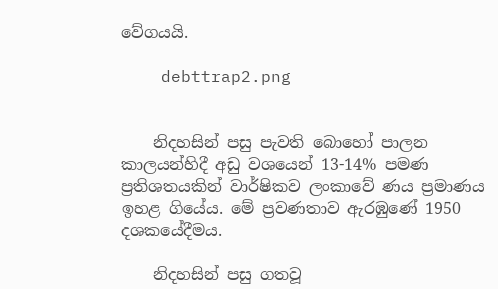වේගයයි.

    debttrap2.png


    නිදහසින් පසු පැවති බොහෝ පාලන කාලයන්හිදී අඩු වශයෙන් 13-14% පමණ ප්‍රතිශතයකින් වාර්ෂිකව ලංකාවේ ණය ප්‍රමාණය ඉහළ ගියේය. මේ ප්‍රවණතාව ඇරඹුණේ 1950 දශකයේදීමය.

    නිදහසින් පසු ගතවූ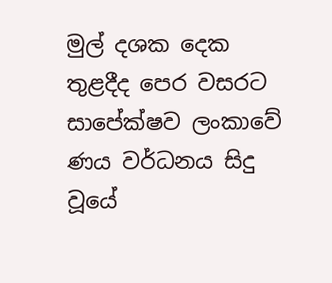මුල් දශක දෙක තුළදීද පෙර වසරට සාපේක්ෂව ලංකාවේ ණය වර්ධනය සිදු වූයේ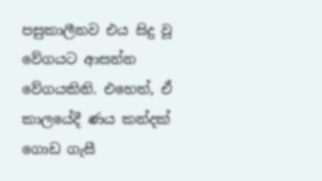පසුකාලීනව එය සිදු වූ වේගයට ආසන්න වේගයකිනි. එහෙත්, ඒ කාලයේදී ණය කන්දක් ගොඩ ගැසී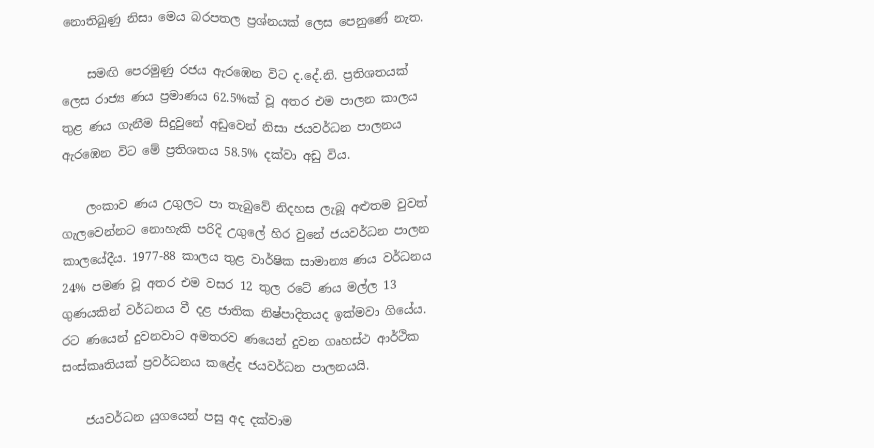නොතිබුණු නිසා මෙය බරපතල ප්‍රශ්නයක් ලෙස පෙනුණේ නැත.

    සමඟි පෙරමුණු රජය ඇරඹෙන විට ද.දේ.නි. ප්‍රතිශතයක් ලෙස රාජ්‍ය ණය ප්‍රමාණය 62.5%ක් වූ අතර එම පාලන කාලය තුළ ණය ගැනීම සිදුවුනේ අඩුවෙන් නිසා ජයවර්ධන පාලනය ඇරඹෙන විට මේ ප්‍රතිශතය 58.5% දක්වා අඩු විය.

    ලංකාව ණය උගුලට පා තැබුවේ නිදහස ලැබූ අළුතම වුවත් ගැලවෙන්නට නොහැකි පරිදි උගුලේ හිර වුනේ ජයවර්ධන පාලන කාලයේදීය. 1977-88 කාලය තුළ වාර්ෂික සාමාන්‍ය ණය වර්ධනය 24% පමණ වූ අතර එම වසර 12 තුල රටේ ණය මල්ල 13 ගුණයකින් වර්ධනය වී දළ ජාතික නිෂ්පාදිතයද ඉක්මවා ගියේය. රට ණයෙන් දුවනවාට අමතරව ණයෙන් දුවන ගෘහස්ථ ආර්ථික සංස්කෘතියක් ප්‍රවර්ධනය කළේද ජයවර්ධන පාලනයයි.

    ජයවර්ධන යුගයෙන් පසු අද දක්වාම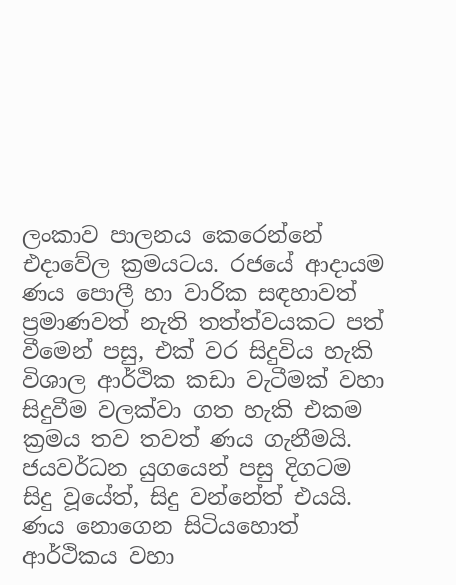ලංකාව පාලනය කෙරෙන්නේ එදාවේල ක්‍රමයටය. රජයේ ආදායම ණය පොලී හා වාරික සඳහාවත් ප්‍රමාණවත් නැති තත්ත්වයකට පත් වීමෙන් පසු, එක් වර සිදුවිය හැකි විශාල ආර්ථික කඩා වැටීමක් වහා සිදුවීම වලක්වා ගත හැකි එකම ක්‍රමය තව තවත් ණය ගැනීමයි. ජයවර්ධන යුගයෙන් පසු දිගටම සිදු වූයේත්, සිදු වන්නේත් එයයි. ණය නොගෙන සිටියහොත් ආර්ථිකය වහා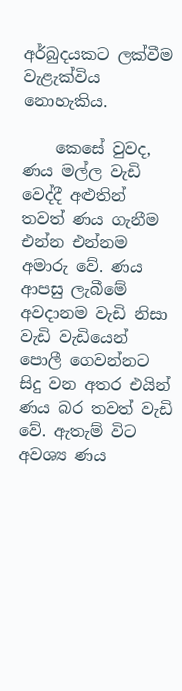අර්බුදයකට ලක්වීම වැළැක්විය නොහැකිය.

    කෙසේ වුවද, ණය මල්ල වැඩි වෙද්දී අළුතින් තවත් ණය ගැනීම එන්න එන්නම අමාරු වේ. ණය ආපසු ලැබීමේ අවදානම වැඩි නිසා වැඩි වැඩියෙන් පොලී ගෙවන්නට සිදු වන අතර එයින් ණය බර තවත් වැඩි වේ. ඇතැම් විට අවශ්‍ය ණය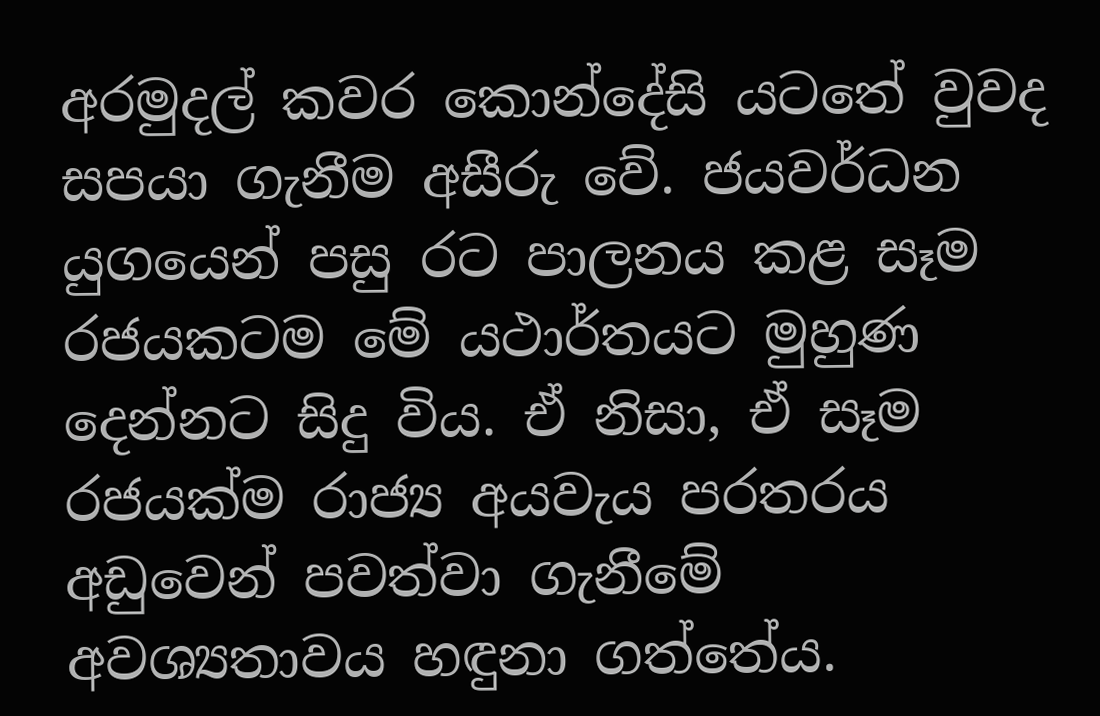අරමුදල් කවර කොන්දේසි යටතේ වුවද සපයා ගැනීම අසීරු වේ. ජයවර්ධන යුගයෙන් පසු රට පාලනය කළ සෑම රජයකටම මේ යථාර්තයට මුහුණ දෙන්නට සිදු විය. ඒ නිසා, ඒ සෑම රජයක්ම රාජ්‍ය අයවැය පරතරය අඩුවෙන් පවත්වා ගැනීමේ අවශ්‍යතාවය හඳුනා ගත්තේය.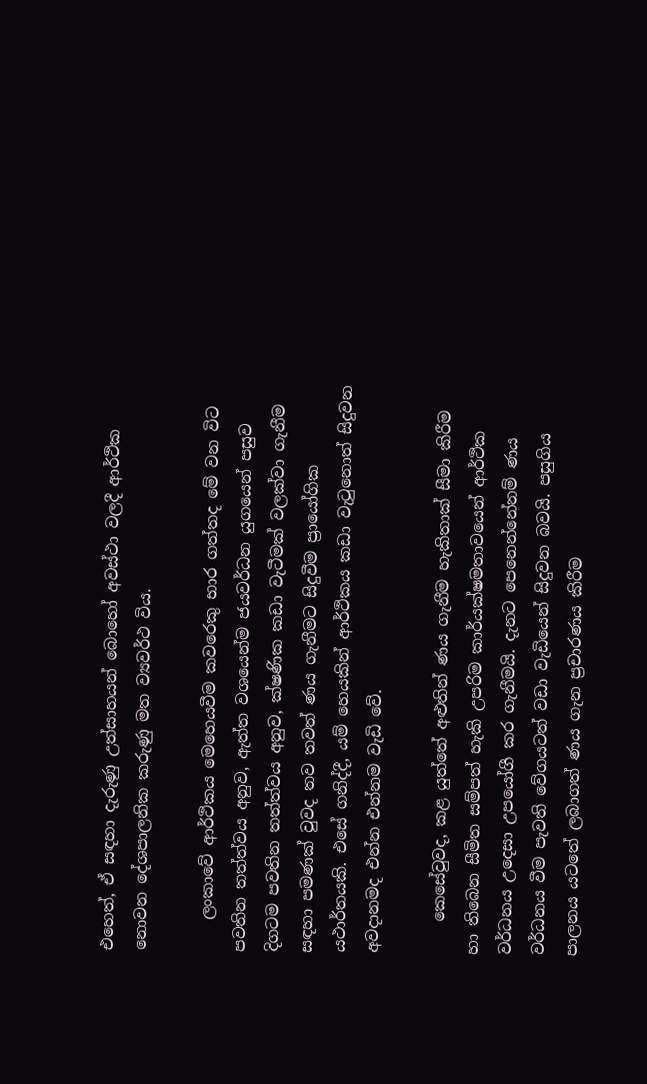එහෙත්, ඒ සඳහා දැරුණු උත්සාහයන් බොහෝ අවස්ථා වලදී ආර්ථික නොවන දේශපාලනික කරුණු මත ව්‍යවර්ථ විය.

    ලංකාවේ ආර්ථිකය මෙහෙයවීම කවරෙකු භාර ගත්තද මේ වන විට පවතින තත්ත්වය අනුව, ඇත්ත වශයෙන්ම ජයවර්ධන යුගයෙන් පසුව දිගටම පවතින තත්ත්වය අනුව, ක්ෂණික කඩා වැටීමක් වලක්වා ගැනීම සඳහා පමණක් වුවද තව තවත් ණය ගැනීමට සිදුවීම ප්‍රායෝගික යථාර්තයකි. එසේ ගනිද්දී, යම් හෙයකින් ආර්ථිකය කඩා වැටුනොත් සිදුවන අවදානමද එන්න එන්නම වැඩි වේ.

    කෙසේවුවද, කළ යුත්තේ අළුතින් ණය ගැනීම හැකිතාක් සීමා කිරීම හා තිබෙන සීමිත සම්පත් හැකි උපරිම කාර්යක්ෂමතාවයෙන් ආර්ථික වර්ධනය උදෙසා උපයෝගී කර ගැනීමයි. දැනට පෙනෙන්නේනම් ණය වර්ධනය වීම පැවති වේගයටත් වඩා වැඩියෙන් සිදුවන බවයි. පසුගිය පාලනය යටතේ ලබාගත් ණය ගැන ප්‍රචාරණය කිරීම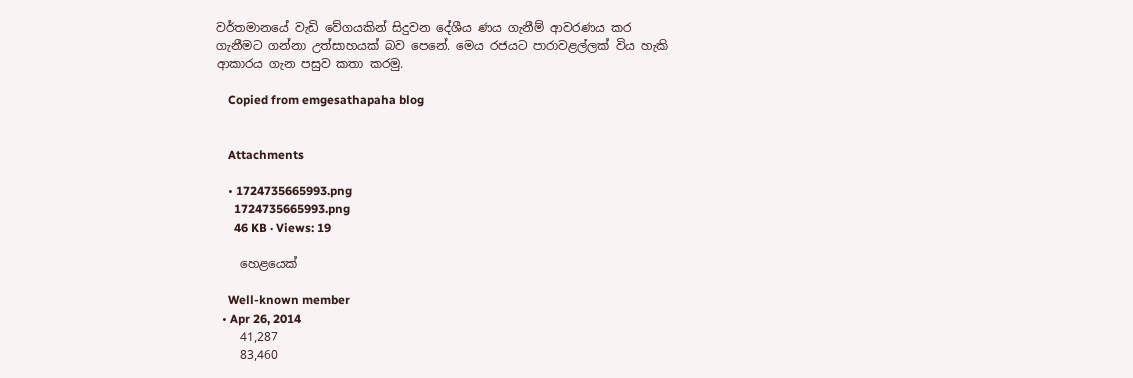වර්තමානයේ වැඩි වේගයකින් සිදුවන දේශීය ණය ගැනීම් ආවරණය කර ගැනීමට ගන්නා උත්සාහයක් බව පෙනේ. මෙය රජයට පාරාවළල්ලක් විය හැකි ආකාරය ගැන පසුව කතා කරමු.

    Copied from emgesathapaha blog


    Attachments

    • 1724735665993.png
      1724735665993.png
      46 KB · Views: 19

    හෙළයෙක්

    Well-known member
  • Apr 26, 2014
    41,287
    83,460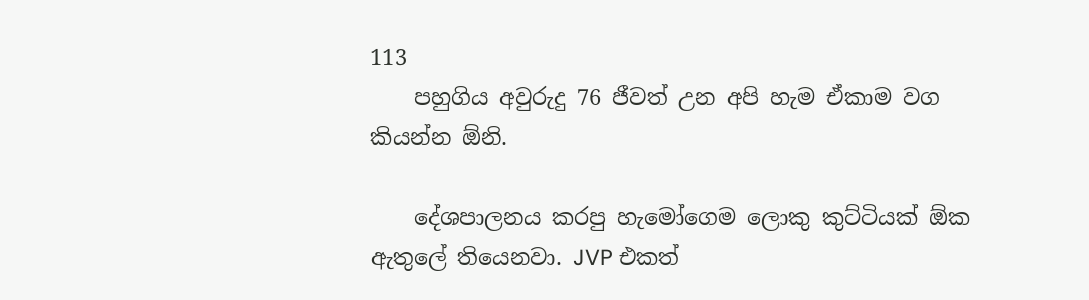113
    පහුගිය අවුරුදු 76 ජීවත් උන අපි හැම ඒකාම වග කියන්න ඕනි.

    දේශපාලනය කරපු හැමෝගෙම ලොකු කුට්ටියක් ඕක ඇතුලේ තියෙනවා. JVP එකත්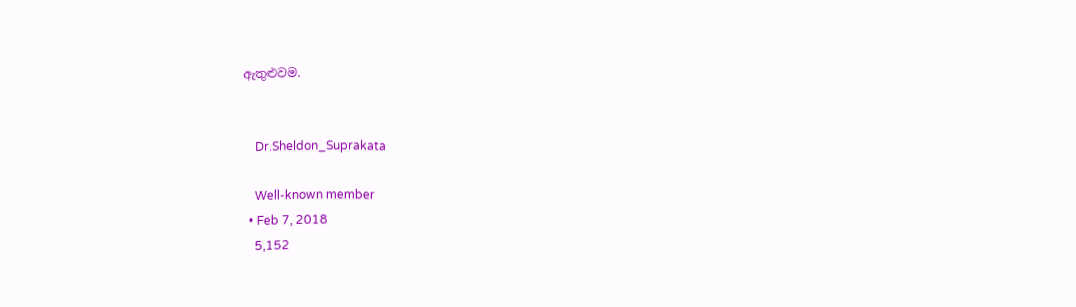ඇතුළුවම.


    Dr.Sheldon_Suprakata

    Well-known member
  • Feb 7, 2018
    5,152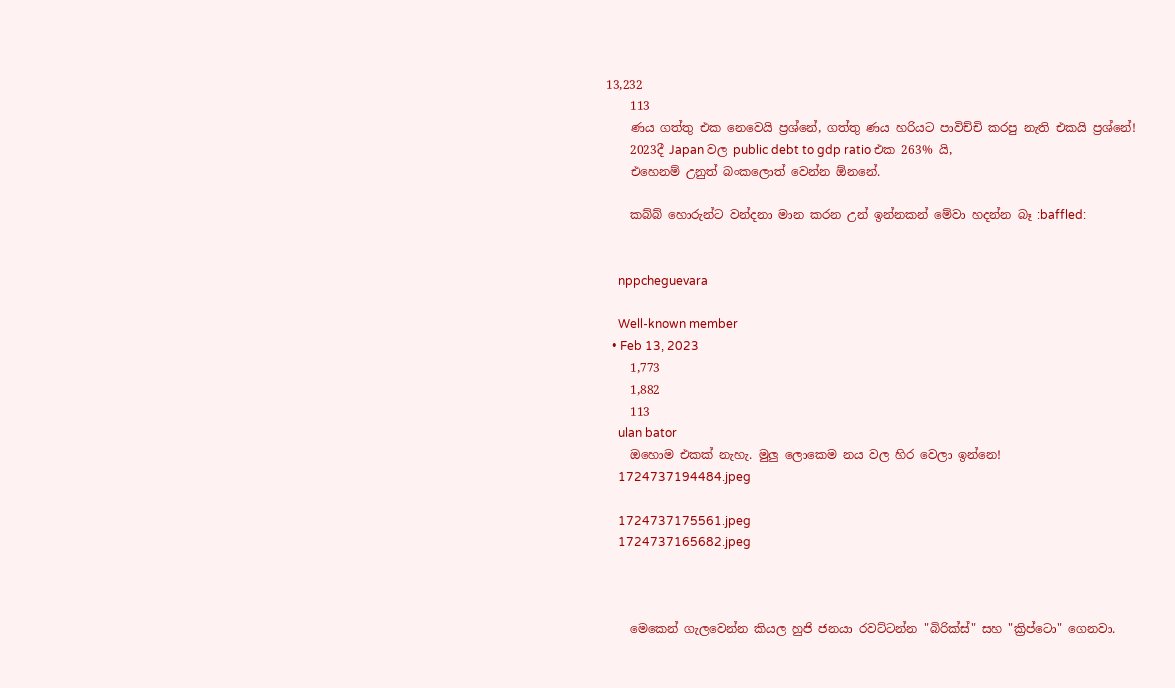13,232
    113
    ණය ගත්තු එක නෙවෙයි ප්‍රශ්නේ, ගත්තු ණය හරියට පාවිච්චි කරපු නැති එකයි ප්‍රශ්නේ!
    2023දී Japan වල public debt to gdp ratio එක 263% යි,
    එහෙනම් උනුත් බංකලොත් වෙන්න ඕනනේ.

    කබ්බ් හොරුන්ට වන්දනා මාන කරන උන් ඉන්නකන් මේවා හදන්න බෑ :baffled:


    nppcheguevara

    Well-known member
  • Feb 13, 2023
    1,773
    1,882
    113
    ulan bator
    ඔහොම එකක් නැහැ. මුලු ලොකෙම නය වල හිර වෙලා ඉන්නෙ!
    1724737194484.jpeg

    1724737175561.jpeg
    1724737165682.jpeg



    මෙකෙන් ගැලවෙන්න කියල හුජි ජනයා රවට්ටන්න "බිරික්ස්" සහ "ක්‍රිප්ටො" ගෙනවා.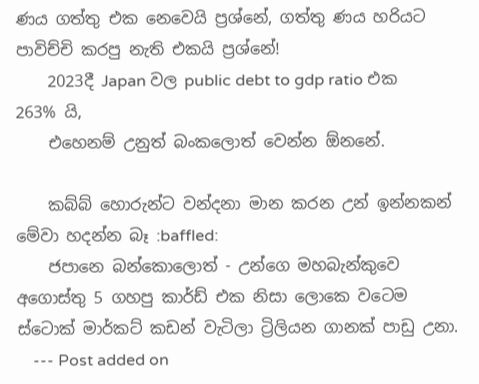ණය ගත්තු එක නෙවෙයි ප්‍රශ්නේ, ගත්තු ණය හරියට පාවිච්චි කරපු නැති එකයි ප්‍රශ්නේ!
    2023දී Japan වල public debt to gdp ratio එක 263% යි,
    එහෙනම් උනුත් බංකලොත් වෙන්න ඕනනේ.

    කබ්බ් හොරුන්ට වන්දනා මාන කරන උන් ඉන්නකන් මේවා හදන්න බෑ :baffled:
    ජපානෙ බන්කොලොත් - උන්ගෙ මහබැන්කුවෙ අගොස්තු 5 ගහපු කාර්ඩ් එක නිසා ලොකෙ වටෙම ස්ටොක් මාර්කට් කඩන් වැටිලා ට්‍රිලියන ගානක් පාඩු උනා.
    --- Post added on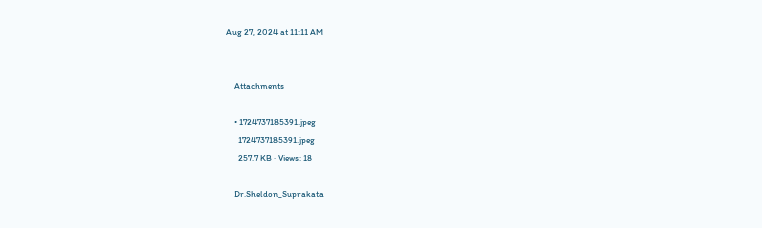Aug 27, 2024 at 11:11 AM


    Attachments

    • 1724737185391.jpeg
      1724737185391.jpeg
      257.7 KB · Views: 18

    Dr.Sheldon_Suprakata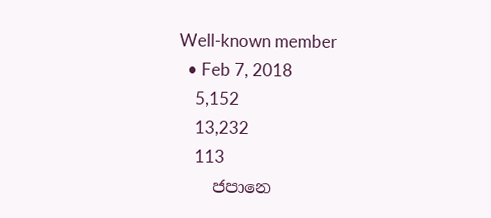Well-known member
  • Feb 7, 2018
    5,152
    13,232
    113
    ජපානෙ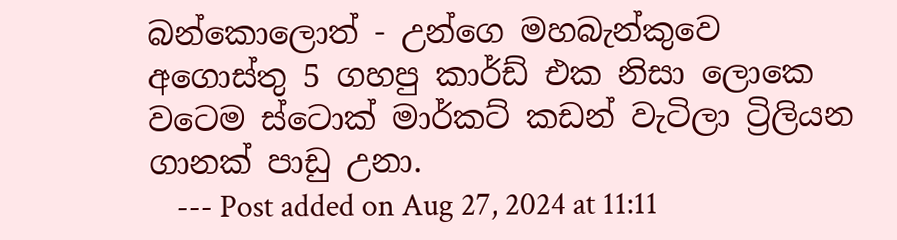බන්කොලොත් - උන්ගෙ මහබැන්කුවෙ අගොස්තු 5 ගහපු කාර්ඩ් එක නිසා ලොකෙ වටෙම ස්ටොක් මාර්කට් කඩන් වැටිලා ට්‍රිලියන ගානක් පාඩු උනා.
    --- Post added on Aug 27, 2024 at 11:11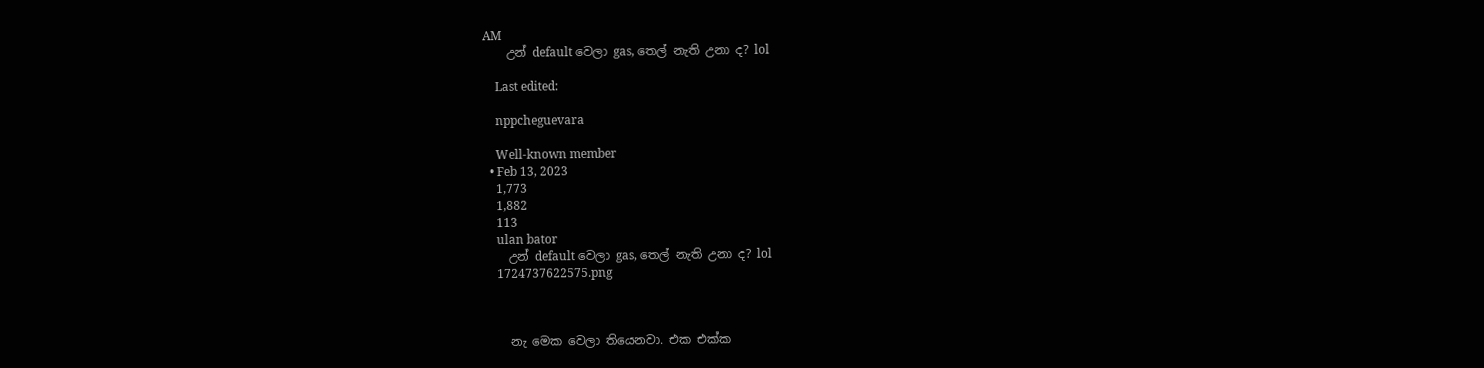AM
    උන් default වෙලා gas, තෙල් නැති උනා ද? lol

    Last edited:

    nppcheguevara

    Well-known member
  • Feb 13, 2023
    1,773
    1,882
    113
    ulan bator
    උන් default වෙලා gas, තෙල් නැති උනා ද? lol
    1724737622575.png



    නැ මෙක වෙලා තියෙනවා. එක එක්ක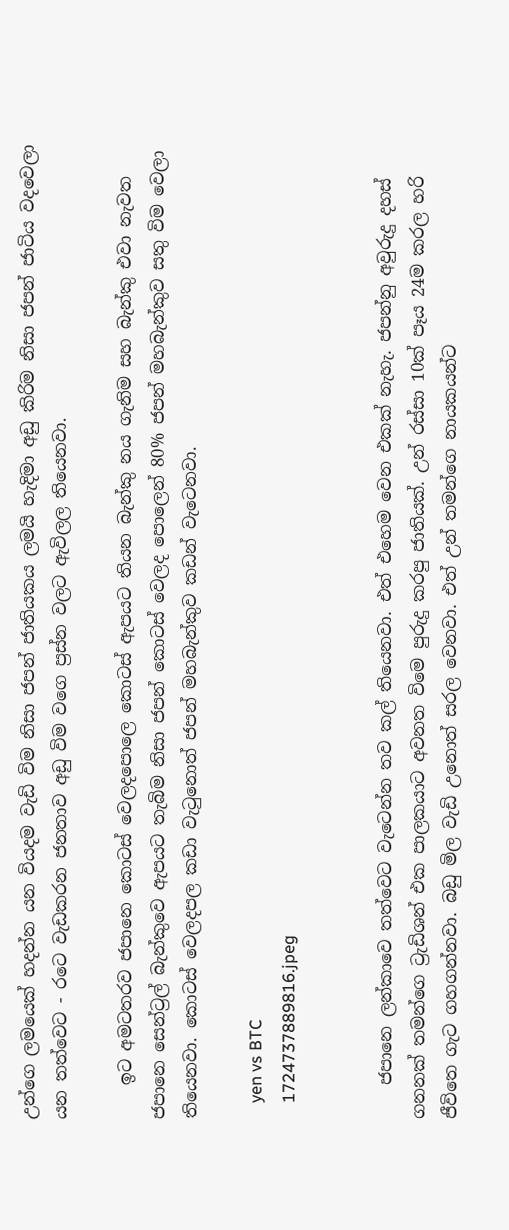උන්ගෙ ලමයෙක් හදන්න යන වියදම වැඩි විම නිසා ජපන් ජාතියකය ලමයි හැදිමා අඩු කිරිම නිසා ජපන් ජාටිය වදවෙලා යන තත්වෙට - රටෙ වැඩකරන ජනතාව අඩු විම වගෙ ප්‍රස්න වලට ඇවිලල තියෙනවා.

    ඉට අමටතරව ජපානෙ කොටස් වෙලදපොලෙ කොටස් ඇපයට තියන බැන්කු නය ගැනිම සහ බැන්කු එවා නැවත ජපානෙ සෙන්ට්‍රල් බැන්කුවෙ ඇපයට තැබිම නිසා ජපන් කොටස් වෙලද පොලෙන් 80% ජපන් මහබැන්කුව සතු විම වෙලා තියෙනවා. කොටස් වෙලදපල කඩා වැටුනොත් ජපන් මහබැන්කුව කඩන් වැටෙනවා.

    yen vs BTC
    1724737889816.jpeg


    ජපානෙ ලන්කාවෙ තත්වෙට වැටෙන්න තව කල් තියෙනවා. එත් එහෙම වෙන එකක් නැහැ. ජපන්නු අවුරුදු දහස් ගනනක් තමන්ගෙ ට්‍රැඩිශන් එක පාලකයාට අවනත විමෙ පුරුදු කරපු ජාතියක්. උන් රස්සා 10ක් පෑය 24ම කරල හරි ජීවිතෙ ගැට ගහගන්නවා. බඩු මිල වැඩි උනොත් සරල වෙනවා. එත් උන් තමන්ගෙ නායකයන්ට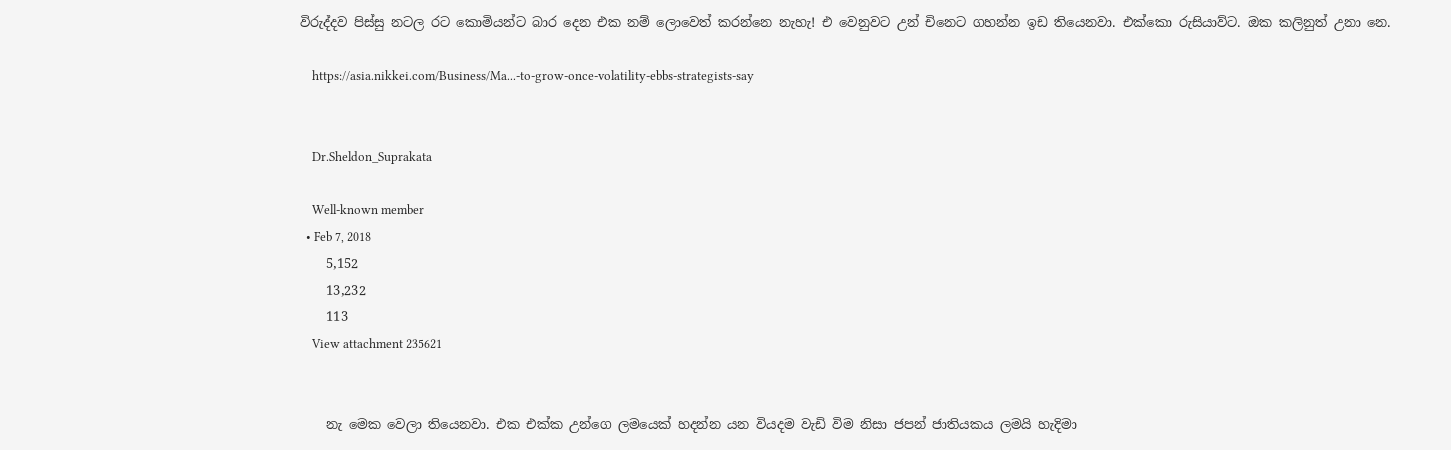විරුද්දව පිස්සු නටල රට කොමියන්ට බාර දෙන එක නම් ලොවෙත් කරන්නෙ නැහැ! එ වෙනුවට උන් චිනෙට ගහන්න ඉඩ තියෙනවා. එක්කො රුසියාව්ට. ඔක කලිනුත් උනා නෙ.

    https://asia.nikkei.com/Business/Ma...-to-grow-once-volatility-ebbs-strategists-say


    Dr.Sheldon_Suprakata

    Well-known member
  • Feb 7, 2018
    5,152
    13,232
    113
    View attachment 235621


    නැ මෙක වෙලා තියෙනවා. එක එක්ක උන්ගෙ ලමයෙක් හදන්න යන වියදම වැඩි විම නිසා ජපන් ජාතියකය ලමයි හැදිමා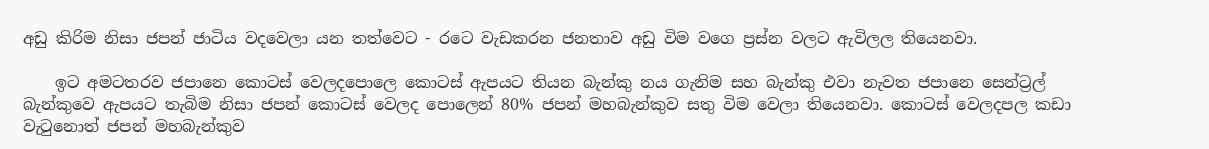අඩු කිරිම නිසා ජපන් ජාටිය වදවෙලා යන තත්වෙට - රටෙ වැඩකරන ජනතාව අඩු විම වගෙ ප්‍රස්න වලට ඇවිලල තියෙනවා.

    ඉට අමටතරව ජපානෙ කොටස් වෙලදපොලෙ කොටස් ඇපයට තියන බැන්කු නය ගැනිම සහ බැන්කු එවා නැවත ජපානෙ සෙන්ට්‍රල් බැන්කුවෙ ඇපයට තැබිම නිසා ජපන් කොටස් වෙලද පොලෙන් 80% ජපන් මහබැන්කුව සතු විම වෙලා තියෙනවා. කොටස් වෙලදපල කඩා වැටුනොත් ජපන් මහබැන්කුව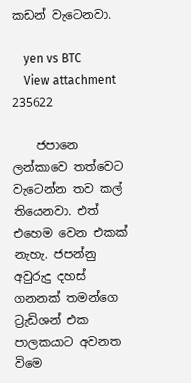කඩන් වැටෙනවා.

    yen vs BTC
    View attachment 235622

    ජපානෙ ලන්කාවෙ තත්වෙට වැටෙන්න තව කල් තියෙනවා. එත් එහෙම වෙන එකක් නැහැ. ජපන්නු අවුරුදු දහස් ගනනක් තමන්ගෙ ට්‍රැඩිශන් එක පාලකයාට අවනත විමෙ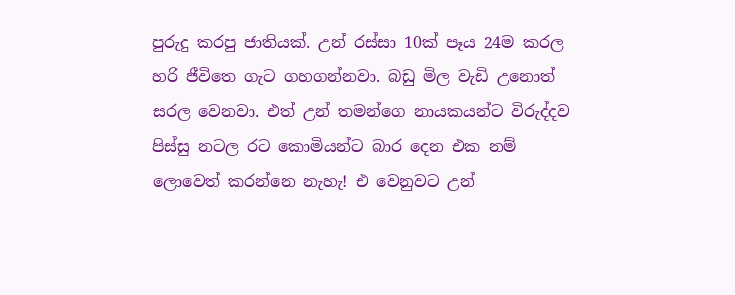පුරුදු කරපු ජාතියක්. උන් රස්සා 10ක් පෑය 24ම කරල හරි ජීවිතෙ ගැට ගහගන්නවා. බඩු මිල වැඩි උනොත් සරල වෙනවා. එත් උන් තමන්ගෙ නායකයන්ට විරුද්දව පිස්සු නටල රට කොමියන්ට බාර දෙන එක නම් ලොවෙත් කරන්නෙ නැහැ! එ වෙනුවට උන්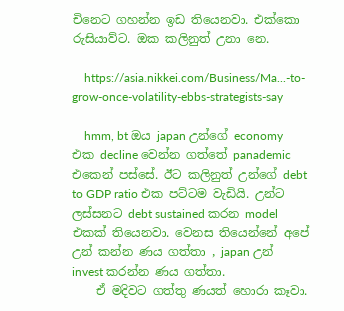චිනෙට ගහන්න ඉඩ තියෙනවා. එක්කො රුසියාව්ට. ඔක කලිනුත් උනා නෙ.

    https://asia.nikkei.com/Business/Ma...-to-grow-once-volatility-ebbs-strategists-say

    hmm, bt ඔය japan උන්ගේ economy එක decline වෙන්න ගත්තේ panademic එකෙන් පස්සේ. ඊට කලිනුත් උන්ගේ debt to GDP ratio එක පට්ටම වැඩියි. උන්ට ලස්සනට debt sustained කරන model එකක් තියෙනවා. වෙනස තියෙන්නේ අපේ උන් කන්න ණය ගත්තා , japan උන් invest කරන්න ණය ගත්තා.
    ඒ මදිවට ගත්තු ණයත් හොරා කෑවා.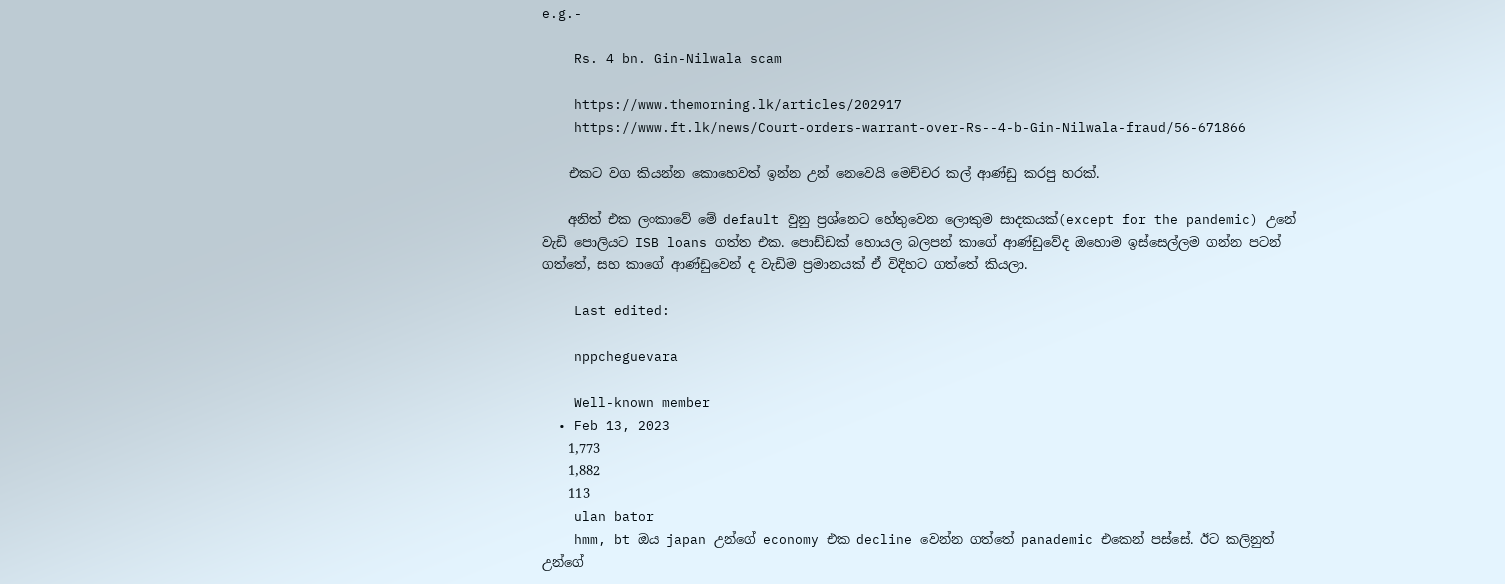e.g.-

    Rs. 4 bn. Gin-Nilwala scam

    https://www.themorning.lk/articles/202917
    https://www.ft.lk/news/Court-orders-warrant-over-Rs--4-b-Gin-Nilwala-fraud/56-671866

    එකට වග කියන්න කොහෙවත් ඉන්න උන් නෙවෙයි මෙච්චර කල් ආණ්ඩු කරපු හරක්.

    අනිත් එක ලංකාවේ මේ default වුනු ප්‍රශ්නෙට හේතුවෙන ලොකුම සාදකයක්(except for the pandemic) උනේ වැඩි පොලියට ISB loans ගත්ත එක. පොඩ්ඩක් හොයල බලපන් කාගේ ආණ්ඩුවේද ඔහොම ඉස්සෙල්ලම ගන්න පටන් ගත්තේ, සහ කාගේ ආණ්ඩුවෙන් ද වැඩිම ප්‍රමානයක් ඒ විදිහට ගත්තේ කියලා.

    Last edited:

    nppcheguevara

    Well-known member
  • Feb 13, 2023
    1,773
    1,882
    113
    ulan bator
    hmm, bt ඔය japan උන්ගේ economy එක decline වෙන්න ගත්තේ panademic එකෙන් පස්සේ. ඊට කලිනුත් උන්ගේ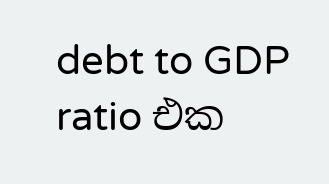debt to GDP ratio එක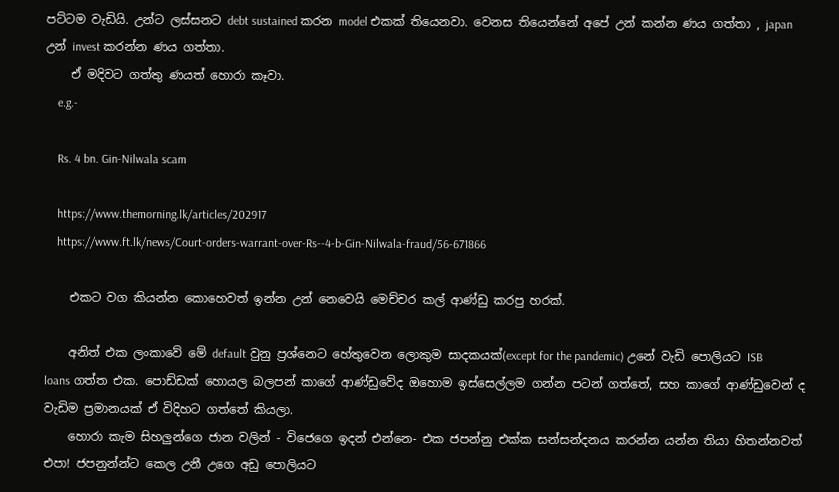පට්ටම වැඩියි. උන්ට ලස්සනට debt sustained කරන model එකක් තියෙනවා. වෙනස තියෙන්නේ අපේ උන් කන්න ණය ගත්තා , japan උන් invest කරන්න ණය ගත්තා.
    ඒ මදිවට ගත්තු ණයත් හොරා කෑවා.
    e.g.-

    Rs. 4 bn. Gin-Nilwala scam

    https://www.themorning.lk/articles/202917
    https://www.ft.lk/news/Court-orders-warrant-over-Rs--4-b-Gin-Nilwala-fraud/56-671866

    එකට වග කියන්න කොහෙවත් ඉන්න උන් නෙවෙයි මෙච්චර කල් ආණ්ඩු කරපු හරක්.

    අනිත් එක ලංකාවේ මේ default වුනු ප්‍රශ්නෙට හේතුවෙන ලොකුම සාදකයක්(except for the pandemic) උනේ වැඩි පොලියට ISB loans ගත්ත එක. පොඩ්ඩක් හොයල බලපන් කාගේ ආණ්ඩුවේද ඔහොම ඉස්සෙල්ලම ගන්න පටන් ගත්තේ, සහ කාගේ ආණ්ඩුවෙන් ද වැඩිම ප්‍රමානයක් ඒ විදිහට ගත්තේ කියලා.
    හොරා කැම සිහලුන්ගෙ ජාන වලින් - විජෙගෙ ඉදන් එන්නෙ- එක ජපන්නු එක්ක සන්සන්දනය කරන්න යන්න තියා හිතන්නවත් එපා! ජපනුන්න්ට කෙල උනී උගෙ අඩු පොලියට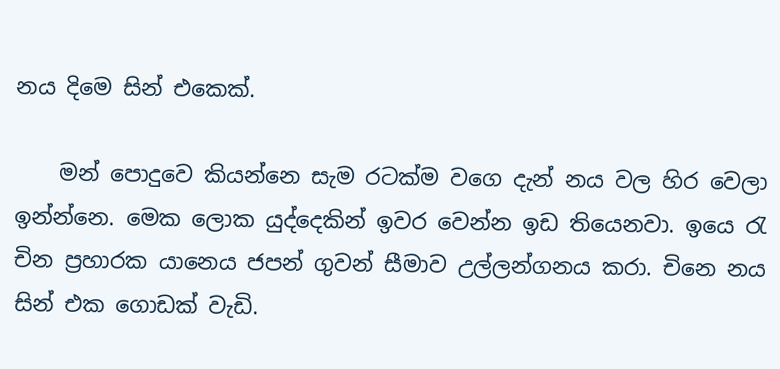නය දිමෙ සින් එකෙක්.

    මන් පොදුවෙ කියන්නෙ සැම රටක්ම වගෙ දැන් නය වල හිර වෙලා ඉන්න්නෙ. මෙක ලොක යුද්දෙකින් ඉවර වෙන්න ඉඩ තියෙනවා. ඉයෙ රැ චින ප්‍රහාරක යානෙය ජපන් ගුවන් සීමාව උල්ලන්ගනය කරා. චිනෙ නය සින් එක ගොඩක් වැඩි.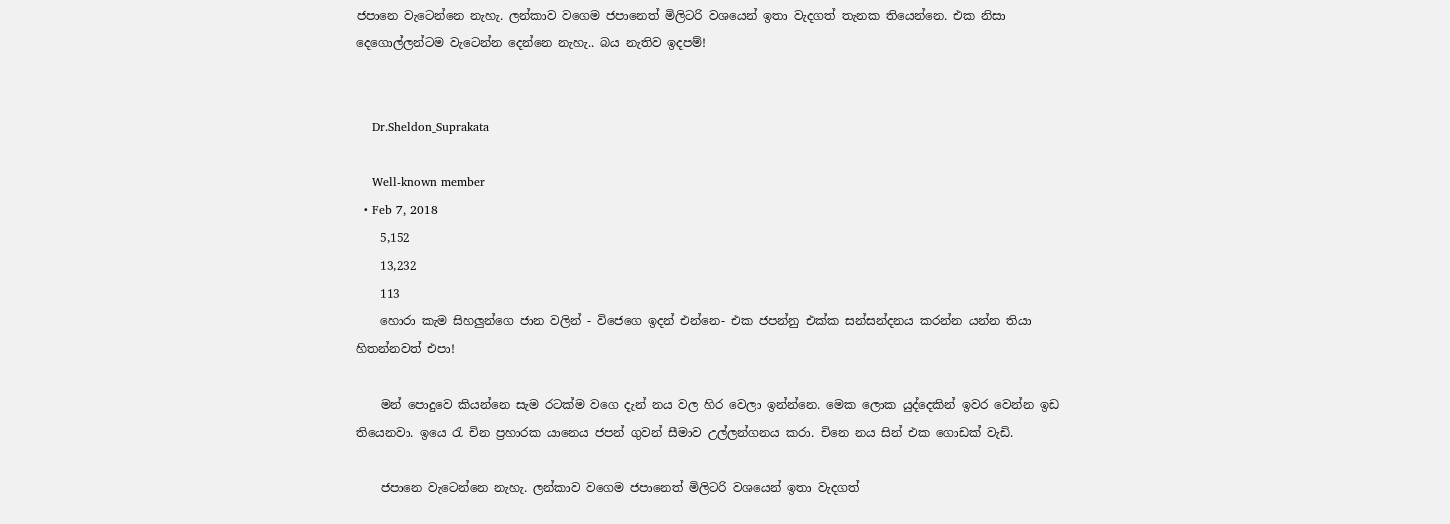ජපානෙ වැටෙන්නෙ නැහැ. ලන්කාව වගෙම ජපානෙත් මිලිටරි වශයෙන් ඉතා වැදගත් තැනක තියෙන්නෙ. එක නිසා දෙගොල්ලන්ටම වැටෙන්න දෙන්නෙ නැහැ.. බය නැතිව ඉදපම්!


    Dr.Sheldon_Suprakata

    Well-known member
  • Feb 7, 2018
    5,152
    13,232
    113
    හොරා කැම සිහලුන්ගෙ ජාන වලින් - විජෙගෙ ඉදන් එන්නෙ- එක ජපන්නු එක්ක සන්සන්දනය කරන්න යන්න තියා හිතන්නවත් එපා!

    මන් පොදුවෙ කියන්නෙ සැම රටක්ම වගෙ දැන් නය වල හිර වෙලා ඉන්න්නෙ. මෙක ලොක යුද්දෙකින් ඉවර වෙන්න ඉඩ තියෙනවා. ඉයෙ රැ චින ප්‍රහාරක යානෙය ජපන් ගුවන් සීමාව උල්ලන්ගනය කරා. චිනෙ නය සින් එක ගොඩක් වැඩි.

    ජපානෙ වැටෙන්නෙ නැහැ. ලන්කාව වගෙම ජපානෙත් මිලිටරි වශයෙන් ඉතා වැදගත්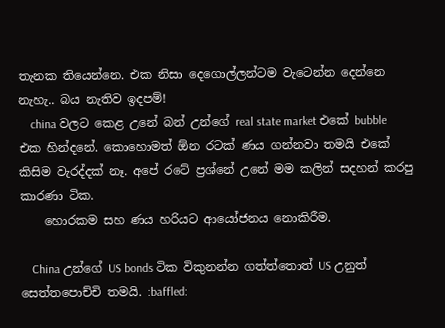තැනක තියෙන්නෙ. එක නිසා දෙගොල්ලන්ටම වැටෙන්න දෙන්නෙ නැහැ.. බය නැතිව ඉදපම්!
    china වලට කෙළ උනේ බන් උන්ගේ real state market එකේ bubble එක හින්දනේ. කොහොමත් ඕන රටක් ණය ගන්නවා තමයි එකේ කිසිම වැරද්දක් නෑ. අපේ රටේ ප්‍රශ්නේ උනේ මම කලින් සදහන් කරපු කාරණා ටික.
    හොරකම සහ ණය හරියට ආයෝජනය නොකිරීම.

    China උන්ගේ US bonds ටික විකුනන්න ගත්ත්තොත් US උනුත් සෙත්තපොච්චි තමයි. :baffled: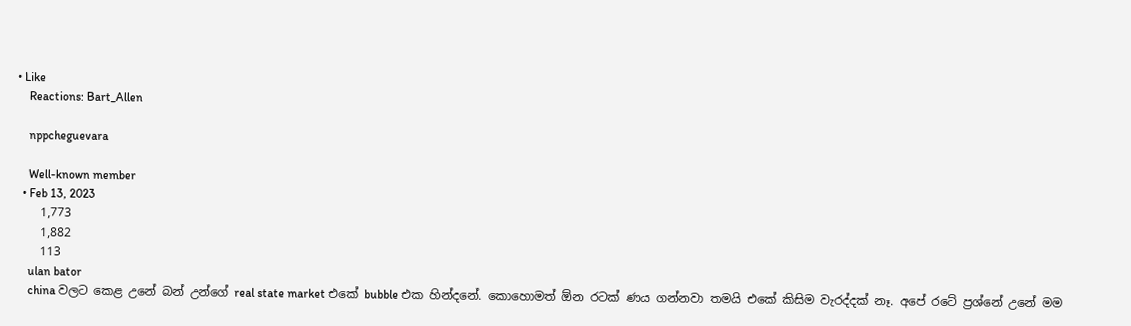• Like
    Reactions: Bart_Allen

    nppcheguevara

    Well-known member
  • Feb 13, 2023
    1,773
    1,882
    113
    ulan bator
    china වලට කෙළ උනේ බන් උන්ගේ real state market එකේ bubble එක හින්දනේ. කොහොමත් ඕන රටක් ණය ගන්නවා තමයි එකේ කිසිම වැරද්දක් නෑ. අපේ රටේ ප්‍රශ්නේ උනේ මම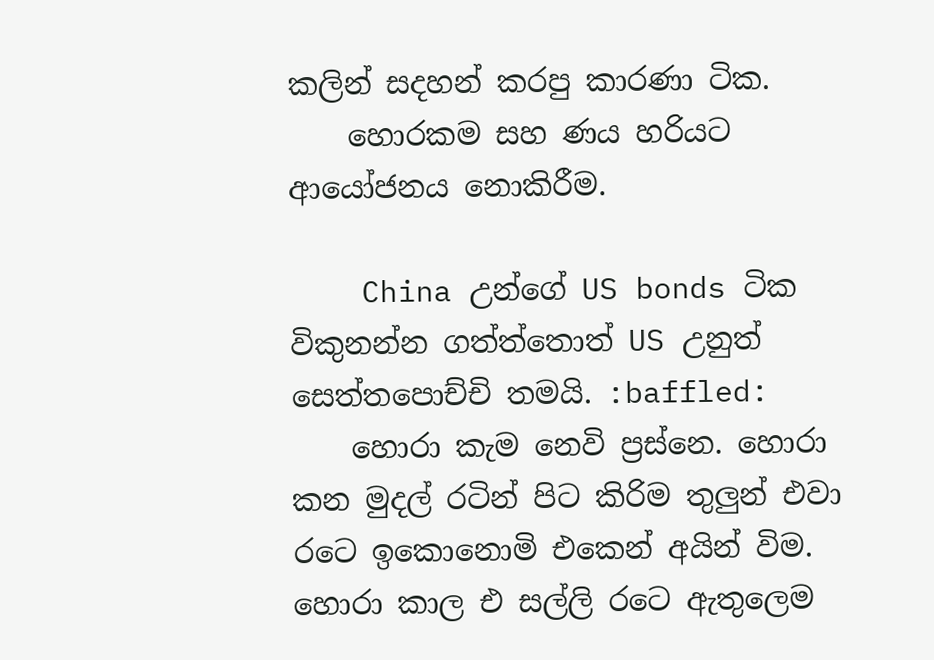කලින් සදහන් කරපු කාරණා ටික.
    හොරකම සහ ණය හරියට ආයෝජනය නොකිරීම.

    China උන්ගේ US bonds ටික විකුනන්න ගත්ත්තොත් US උනුත් සෙත්තපොච්චි තමයි. :baffled:
    හොරා කැම නෙවි ප්‍රස්නෙ. හොරා කන මුදල් රටින් පිට කිරිම තුලුන් එවා රටෙ ඉකොනොමි එකෙන් අයින් විම. හොරා කාල එ සල්ලි රටෙ ඇතුලෙම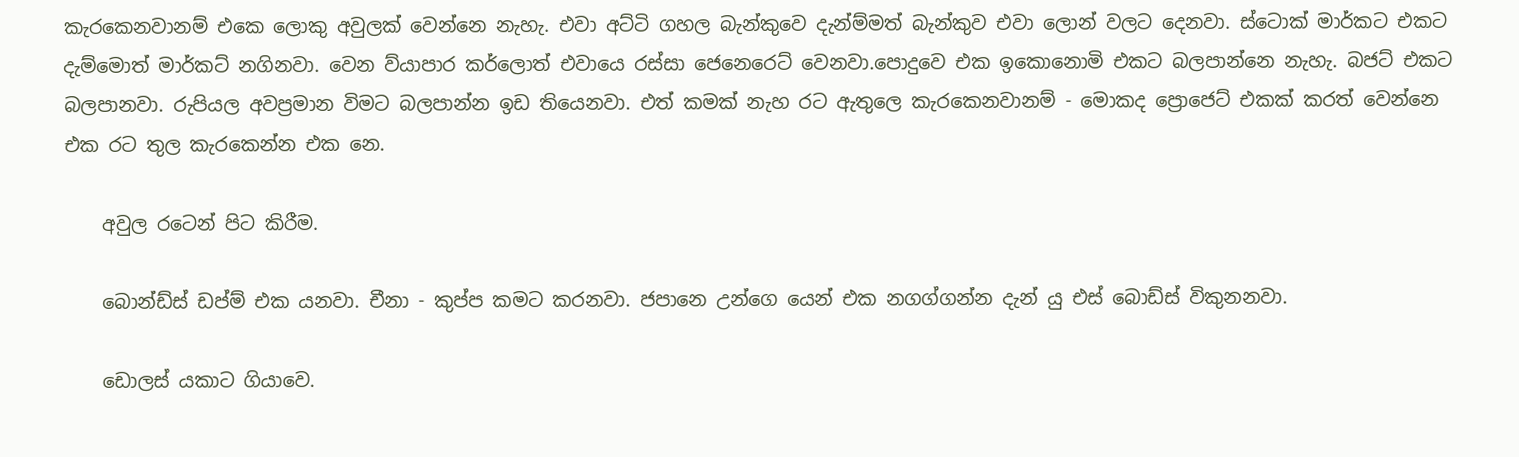කැරකෙනවානම් එකෙ ලොකු අවුලක් වෙන්නෙ නැහැ. එවා අට්ටි ගහල බැන්කුවෙ දැන්ම්මත් බැන්කුව එවා ලොන් වලට දෙනවා. ස්ටොක් මාර්කට එකට දැම්මොත් මාර්කට් නගිනවා. වෙන ව්යාපාර කර්ලොත් එවායෙ රස්සා ජෙනෙරෙට් වෙනවා.පොදුවෙ එක ඉකොනොමි එකට බලපාන්නෙ නැහැ. බජට් එකට බලපානවා. රුපියල අවප්‍රමාන විමට බලපාන්න ඉඩ තියෙනවා. එත් කමක් නැහ රට ඇතුලෙ කැරකෙනවානම් - මොකද ප්‍රොජෙට් එකක් කරත් වෙන්නෙ එක රට තුල කැරකෙන්න එක නෙ.

    අවුල රටෙන් පිට කිරීම.

    බොන්ඩ්ස් ඩප්ම් එක යනවා. චීනා - කුප්ප කමට කරනවා. ජපානෙ උන්ගෙ යෙන් එක නගග්ගන්න දැන් යු එස් බොඩ්ස් විකුනනවා.

    ඩොලස් යකාට ගියාවෙ.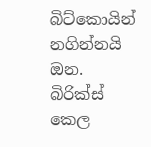බිට්කොයින් නගින්නයි ඔන. බිරික්ස් කෙල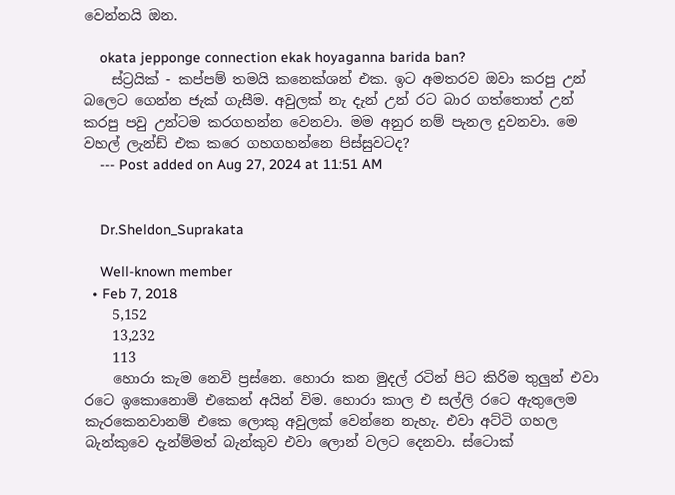වෙන්නයි ඔන.

    okata jepponge connection ekak hoyaganna barida ban?
    ස්ට්‍රයික් - කප්පම් තමයි කනෙක්ශන් එක. ඉට අමතරව ඔවා කරපු උන් බලෙට ගෙන්න ජැක් ගැසීම. අවුලක් නැ දැන් උන් රට බාර ගත්තොත් උන් කරපු පවු උන්ටම කරගහන්න වෙනවා. මම අනුර නම් පැනල දුවනවා. මෙ වහල් ලැන්ඩ් එක කරෙ ගහගහන්නෙ පිස්සුවටද?
    --- Post added on Aug 27, 2024 at 11:51 AM


    Dr.Sheldon_Suprakata

    Well-known member
  • Feb 7, 2018
    5,152
    13,232
    113
    හොරා කැම නෙවි ප්‍රස්නෙ. හොරා කන මුදල් රටින් පිට කිරිම තුලුන් එවා රටෙ ඉකොනොමි එකෙන් අයින් විම. හොරා කාල එ සල්ලි රටෙ ඇතුලෙම කැරකෙනවානම් එකෙ ලොකු අවුලක් වෙන්නෙ නැහැ. එවා අට්ටි ගහල බැන්කුවෙ දැන්ම්මත් බැන්කුව එවා ලොන් වලට දෙනවා. ස්ටොක්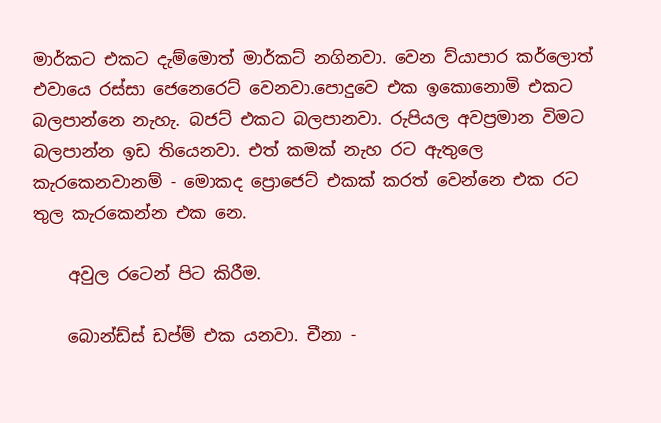මාර්කට එකට දැම්මොත් මාර්කට් නගිනවා. වෙන ව්යාපාර කර්ලොත් එවායෙ රස්සා ජෙනෙරෙට් වෙනවා.පොදුවෙ එක ඉකොනොමි එකට බලපාන්නෙ නැහැ. බජට් එකට බලපානවා. රුපියල අවප්‍රමාන විමට බලපාන්න ඉඩ තියෙනවා. එත් කමක් නැහ රට ඇතුලෙ කැරකෙනවානම් - මොකද ප්‍රොජෙට් එකක් කරත් වෙන්නෙ එක රට තුල කැරකෙන්න එක නෙ.

    අවුල රටෙන් පිට කිරීම.

    බොන්ඩ්ස් ඩප්ම් එක යනවා. චීනා -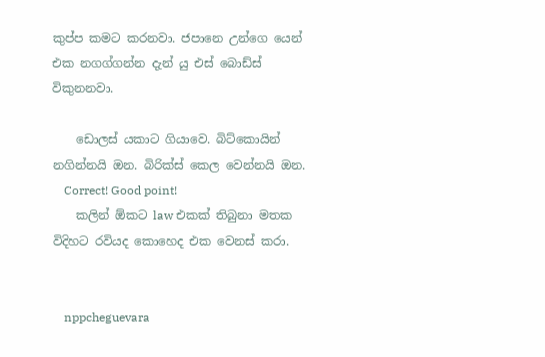කුප්ප කමට කරනවා. ජපානෙ උන්ගෙ යෙන් එක නගග්ගන්න දැන් යු එස් බොඩ්ස් විකුනනවා.

    ඩොලස් යකාට ගියාවෙ. බිට්කොයින් නගින්නයි ඔන. බිරික්ස් කෙල වෙන්නයි ඔන.
    Correct! Good point!
    කලින් ඕකට law එකක් තිබුනා මතක විදිහට රවියද කොහෙද එක වෙනස් කරා.


    nppcheguevara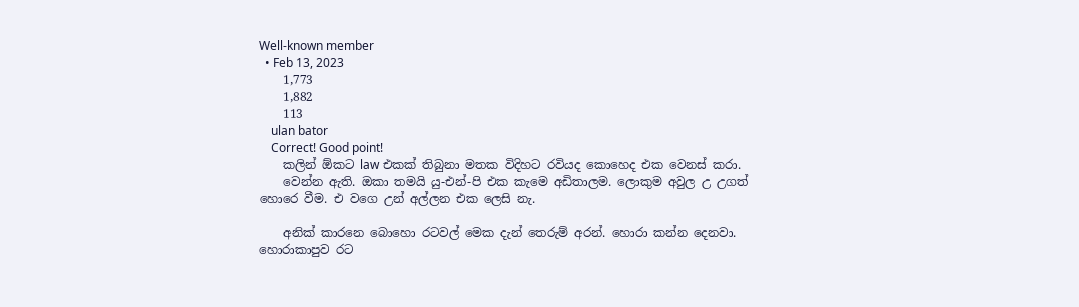Well-known member
  • Feb 13, 2023
    1,773
    1,882
    113
    ulan bator
    Correct! Good point!
    කලින් ඕකට law එකක් තිබුනා මතක විදිහට රවියද කොහෙද එක වෙනස් කරා.
    වෙන්න ඇති. ඔකා තමයි යු-එන්-පි එක කැමෙ අඩිතාලම. ලොකුම අවුල උ උගත් හොරෙ වීම. එ වගෙ උන් අල්ලන එක ලෙසි නැ.

    අනික් කාරනෙ බොහො රටවල් මෙක දැන් තෙරුම් අරන්. හොරා කන්න දෙනවා. හොරාකාපුව රට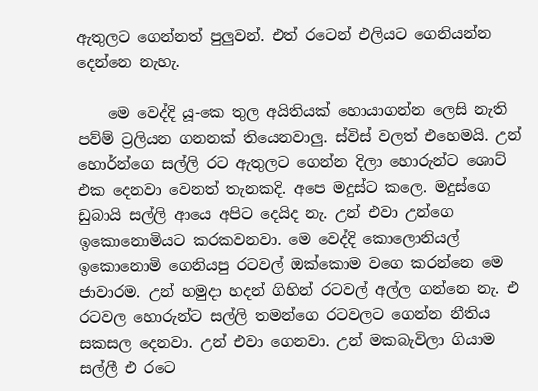ඇතුලට ගෙන්නත් පුලුවන්. එත් රටෙන් එලියට ගෙනියන්න දෙන්නෙ නැහැ.

    මෙ වෙද්දි යූ-කෙ තුල අයිතියක් හොයාගන්න ලෙසි නැති පව්ම් ට්‍රලියන ගනනක් තියෙනවාලු. ස්විස් වලත් එහෙමයි. උන් හොර්න්ගෙ සල්ලි රට ඇතුලට ගෙන්න දිලා හොරුන්ට ශොට් එක දෙනවා වෙනත් තැනකදි. අපෙ මදුස්ට කලෙ. මදුස්ගෙ ඩුබායි සල්ලි ආයෙ අපිට දෙයිද නැ. උන් එවා උන්ගෙ ඉකොනොමියට කරකවනවා. මෙ වෙද්දි කොලොනියල් ඉකොනොමි ගෙනියපු රටවල් ඔක්කොම වගෙ කරන්නෙ මෙ ජාවාරම. උන් හමුදා හදන් ගිහින් රටවල් අල්ල ගන්නෙ නැ. එ රටවල හොරුන්ට සල්ලි තමන්ගෙ රටවලට ගෙන්න නීතිය සකසල දෙනවා. උන් එවා ගෙනවා. උන් මකබැවිලා ගියාම සල්ලී එ රටෙ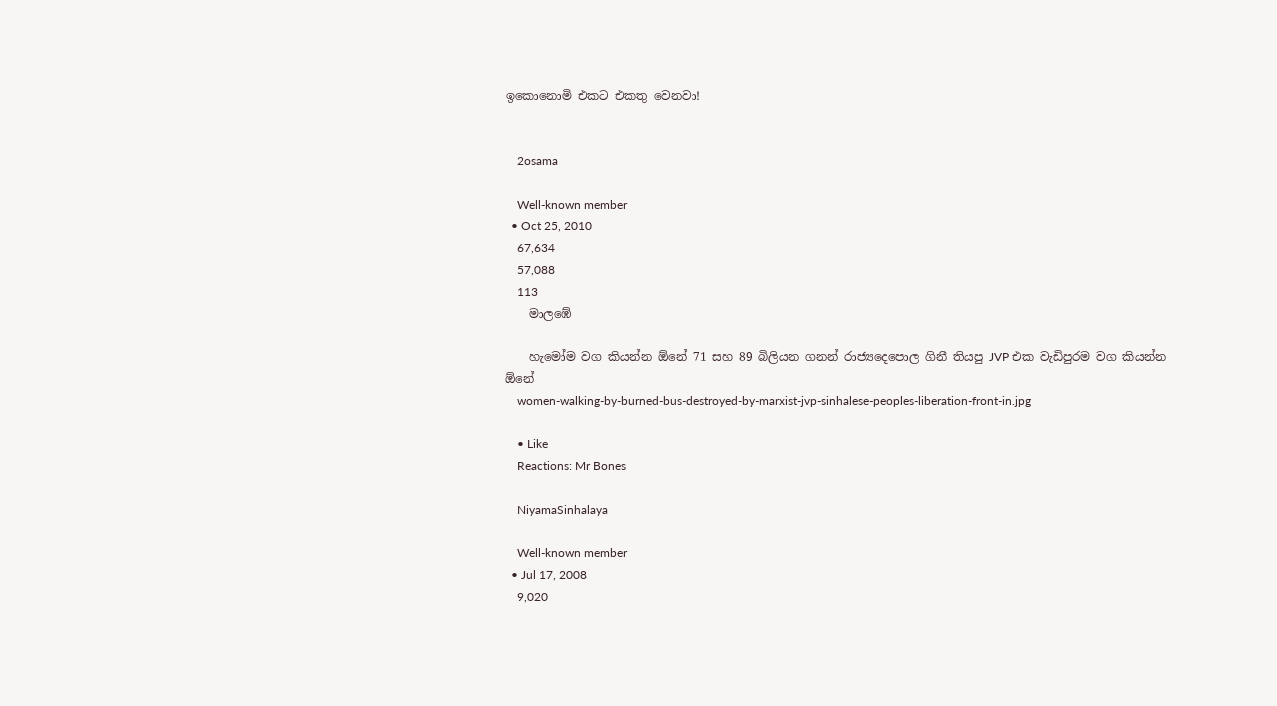ඉකොනොමි එකට එකතු වෙනවා!


    2osama

    Well-known member
  • Oct 25, 2010
    67,634
    57,088
    113
    මාලඹේ

    හැමෝම වග කියන්න ඕනේ 71 සහ 89 බිලියන ගනන් රාජ්‍යදෙපොල ගිනී තියපු JVP එක වැඩිපුරම වග කියන්න ඕනේ
    women-walking-by-burned-bus-destroyed-by-marxist-jvp-sinhalese-peoples-liberation-front-in.jpg

    • Like
    Reactions: Mr Bones

    NiyamaSinhalaya

    Well-known member
  • Jul 17, 2008
    9,020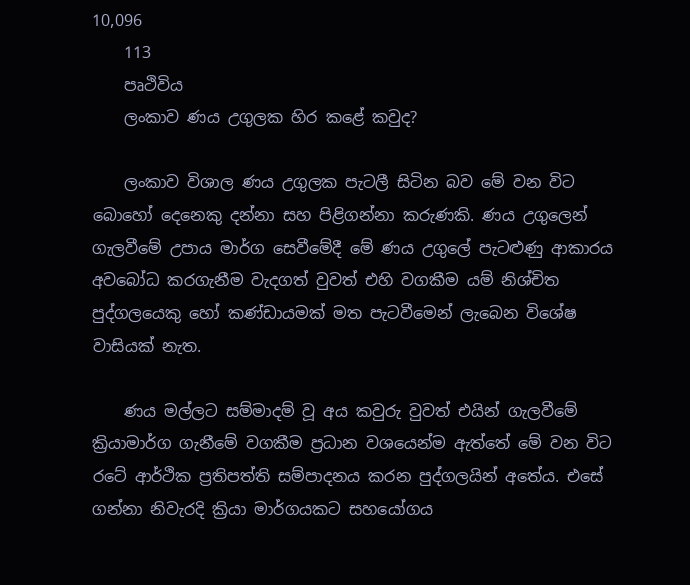10,096
    113
    පෘථිවිය
    ලංකාව ණය උගුලක හිර කළේ කවුද?

    ලංකාව විශාල ණය උගුලක පැටලී සිටින බව මේ වන විට බොහෝ දෙනෙකු දන්නා සහ පිළිගන්නා කරුණකි. ණය උගුලෙන් ගැලවීමේ උපාය මාර්ග සෙවීමේදී මේ ණය උගුලේ පැටළුණු ආකාරය අවබෝධ කරගැනීම වැදගත් වුවත් එහි වගකීම යම් නිශ්චිත පුද්ගලයෙකු හෝ කණ්ඩායමක් මත පැටවීමෙන් ලැබෙන විශේෂ වාසියක් නැත.

    ණය මල්ලට සම්මාදම් වූ අය කවුරු වුවත් එයින් ගැලවීමේ ක්‍රියාමාර්ග ගැනීමේ වගකීම ප්‍රධාන වශයෙන්ම ඇත්තේ මේ වන විට රටේ ආර්ථික ප්‍රතිපත්ති සම්පාදනය කරන පුද්ගලයින් අතේය. එසේ ගන්නා නිවැරදි ක්‍රියා මාර්ගයකට සහයෝගය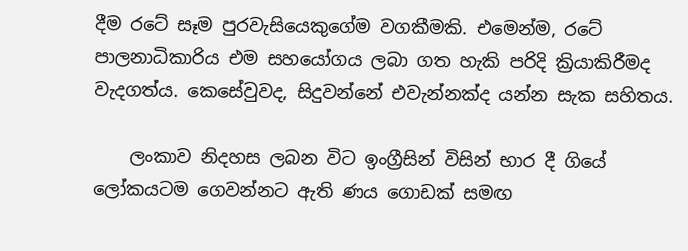දීම රටේ සෑම පුරවැසියෙකුගේම වගකීමකි. එමෙන්ම, රටේ පාලනාධිකාරිය එම සහයෝගය ලබා ගත හැකි පරිදි ක්‍රියාකිරීමද වැදගත්ය. කෙසේවුවද, සිදුවන්නේ එවැන්නක්ද යන්න සැක සහිතය.

    ලංකාව නිදහස ලබන විට ඉංග්‍රීසින් විසින් භාර දී ගියේ ලෝකයටම ගෙවන්නට ඇති ණය ගොඩක් සමඟ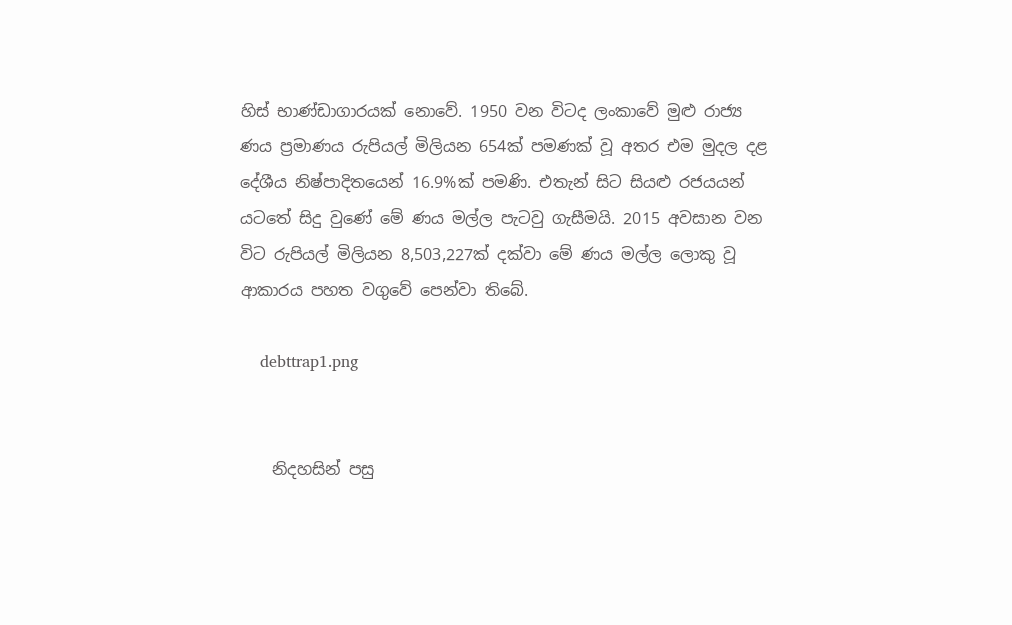හිස් භාණ්ඩාගාරයක් නොවේ. 1950 වන විටද ලංකාවේ මුළු රාජ්‍ය ණය ප්‍රමාණය රුපියල් මිලියන 654ක් පමණක් වූ අතර එම මුදල දළ දේශීය නිෂ්පාදිතයෙන් 16.9%ක් පමණි. එතැන් සිට සියළු රජයයන් යටතේ සිදු වුණේ මේ ණය මල්ල පැටවු ගැසීමයි. 2015 අවසාන වන විට රුපියල් මිලියන 8,503,227ක් දක්වා මේ ණය මල්ල ලොකු වූ ආකාරය පහත වගුවේ පෙන්වා තිබේ.

    debttrap1.png


    නිදහසින් පසු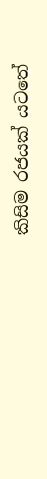කිසිම රජයක් යටතේ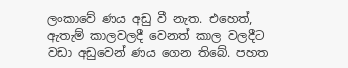ලංකාවේ ණය අඩු වී නැත. එහෙත්, ඇතැම් කාලවලදී වෙනත් කාල වලදීට වඩා අඩුවෙන් ණය ගෙන තිබේ. පහත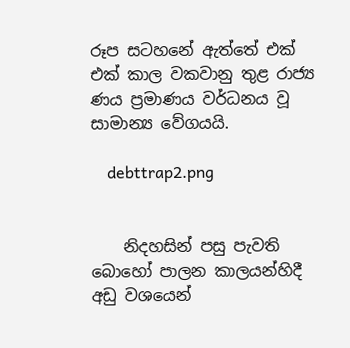රූප සටහනේ ඇත්තේ එක් එක් කාල වකවානු තුළ රාජ්‍ය ණය ප්‍රමාණය වර්ධනය වූ සාමාන්‍ය වේගයයි.

    debttrap2.png


    නිදහසින් පසු පැවති බොහෝ පාලන කාලයන්හිදී අඩු වශයෙන්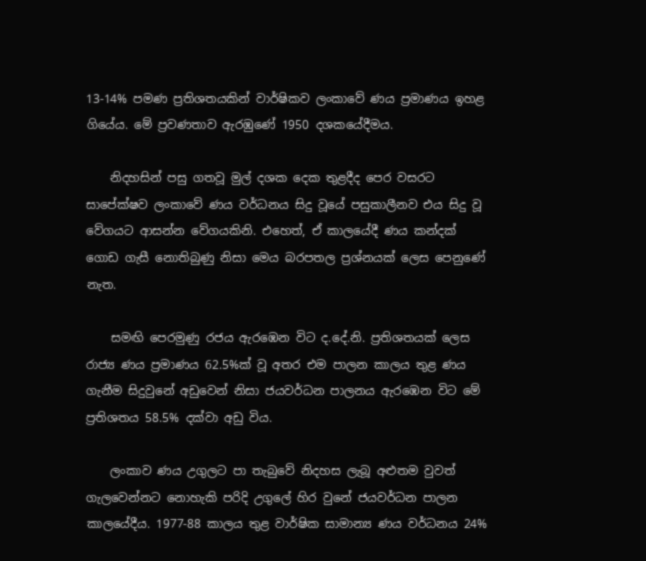13-14% පමණ ප්‍රතිශතයකින් වාර්ෂිකව ලංකාවේ ණය ප්‍රමාණය ඉහළ ගියේය. මේ ප්‍රවණතාව ඇරඹුණේ 1950 දශකයේදීමය.

    නිදහසින් පසු ගතවූ මුල් දශක දෙක තුළදීද පෙර වසරට සාපේක්ෂව ලංකාවේ ණය වර්ධනය සිදු වූයේ පසුකාලීනව එය සිදු වූ වේගයට ආසන්න වේගයකිනි. එහෙත්, ඒ කාලයේදී ණය කන්දක් ගොඩ ගැසී නොතිබුණු නිසා මෙය බරපතල ප්‍රශ්නයක් ලෙස පෙනුණේ නැත.

    සමඟි පෙරමුණු රජය ඇරඹෙන විට ද.දේ.නි. ප්‍රතිශතයක් ලෙස රාජ්‍ය ණය ප්‍රමාණය 62.5%ක් වූ අතර එම පාලන කාලය තුළ ණය ගැනීම සිදුවුනේ අඩුවෙන් නිසා ජයවර්ධන පාලනය ඇරඹෙන විට මේ ප්‍රතිශතය 58.5% දක්වා අඩු විය.

    ලංකාව ණය උගුලට පා තැබුවේ නිදහස ලැබූ අළුතම වුවත් ගැලවෙන්නට නොහැකි පරිදි උගුලේ හිර වුනේ ජයවර්ධන පාලන කාලයේදීය. 1977-88 කාලය තුළ වාර්ෂික සාමාන්‍ය ණය වර්ධනය 24%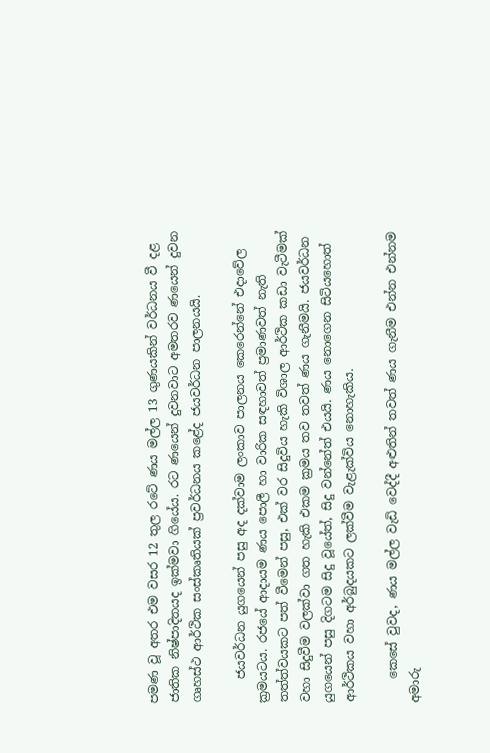පමණ වූ අතර එම වසර 12 තුල රටේ ණය මල්ල 13 ගුණයකින් වර්ධනය වී දළ ජාතික නිෂ්පාදිතයද ඉක්මවා ගියේය. රට ණයෙන් දුවනවාට අමතරව ණයෙන් දුවන ගෘහස්ථ ආර්ථික සංස්කෘතියක් ප්‍රවර්ධනය කළේද ජයවර්ධන පාලනයයි.

    ජයවර්ධන යුගයෙන් පසු අද දක්වාම ලංකාව පාලනය කෙරෙන්නේ එදාවේල ක්‍රමයටය. රජයේ ආදායම ණය පොලී හා වාරික සඳහාවත් ප්‍රමාණවත් නැති තත්ත්වයකට පත් වීමෙන් පසු, එක් වර සිදුවිය හැකි විශාල ආර්ථික කඩා වැටීමක් වහා සිදුවීම වලක්වා ගත හැකි එකම ක්‍රමය තව තවත් ණය ගැනීමයි. ජයවර්ධන යුගයෙන් පසු දිගටම සිදු වූයේත්, සිදු වන්නේත් එයයි. ණය නොගෙන සිටියහොත් ආර්ථිකය වහා අර්බුදයකට ලක්වීම වැළැක්විය නොහැකිය.

    කෙසේ වුවද, ණය මල්ල වැඩි වෙද්දී අළුතින් තවත් ණය ගැනීම එන්න එන්නම අමාරු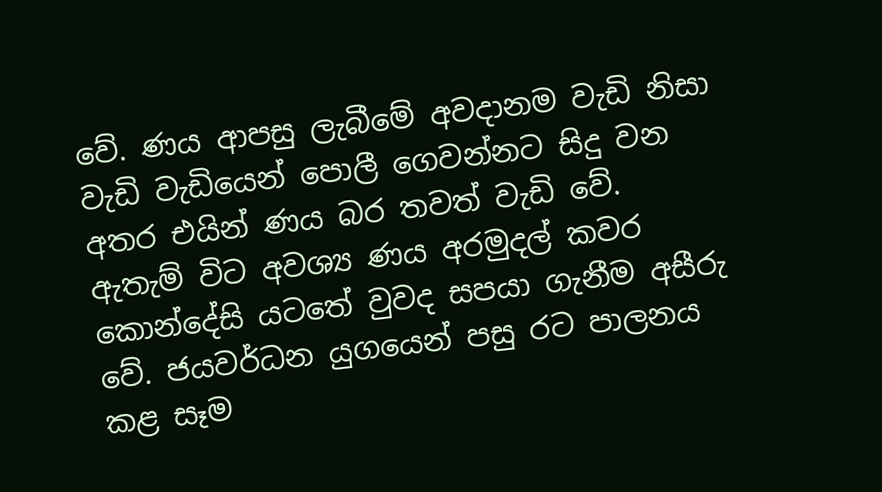වේ. ණය ආපසු ලැබීමේ අවදානම වැඩි නිසා වැඩි වැඩියෙන් පොලී ගෙවන්නට සිදු වන අතර එයින් ණය බර තවත් වැඩි වේ. ඇතැම් විට අවශ්‍ය ණය අරමුදල් කවර කොන්දේසි යටතේ වුවද සපයා ගැනීම අසීරු වේ. ජයවර්ධන යුගයෙන් පසු රට පාලනය කළ සෑම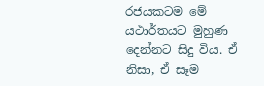රජයකටම මේ යථාර්තයට මුහුණ දෙන්නට සිදු විය. ඒ නිසා, ඒ සෑම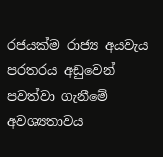රජයක්ම රාජ්‍ය අයවැය පරතරය අඩුවෙන් පවත්වා ගැනීමේ අවශ්‍යතාවය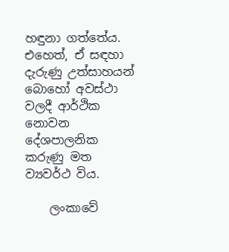හඳුනා ගත්තේය. එහෙත්, ඒ සඳහා දැරුණු උත්සාහයන් බොහෝ අවස්ථා වලදී ආර්ථික නොවන දේශපාලනික කරුණු මත ව්‍යවර්ථ විය.

    ලංකාවේ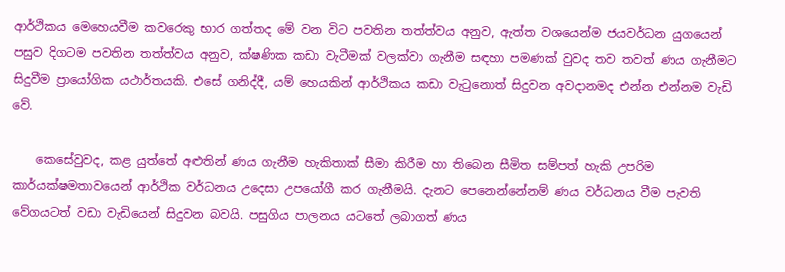ආර්ථිකය මෙහෙයවීම කවරෙකු භාර ගත්තද මේ වන විට පවතින තත්ත්වය අනුව, ඇත්ත වශයෙන්ම ජයවර්ධන යුගයෙන් පසුව දිගටම පවතින තත්ත්වය අනුව, ක්ෂණික කඩා වැටීමක් වලක්වා ගැනීම සඳහා පමණක් වුවද තව තවත් ණය ගැනීමට සිදුවීම ප්‍රායෝගික යථාර්තයකි. එසේ ගනිද්දී, යම් හෙයකින් ආර්ථිකය කඩා වැටුනොත් සිදුවන අවදානමද එන්න එන්නම වැඩි වේ.

    කෙසේවුවද, කළ යුත්තේ අළුතින් ණය ගැනීම හැකිතාක් සීමා කිරීම හා තිබෙන සීමිත සම්පත් හැකි උපරිම කාර්යක්ෂමතාවයෙන් ආර්ථික වර්ධනය උදෙසා උපයෝගී කර ගැනීමයි. දැනට පෙනෙන්නේනම් ණය වර්ධනය වීම පැවති වේගයටත් වඩා වැඩියෙන් සිදුවන බවයි. පසුගිය පාලනය යටතේ ලබාගත් ණය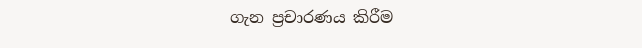ගැන ප්‍රචාරණය කිරීම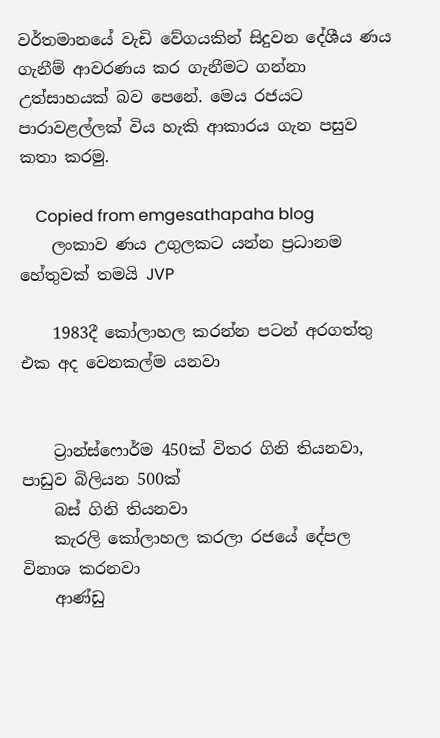වර්තමානයේ වැඩි වේගයකින් සිදුවන දේශීය ණය ගැනීම් ආවරණය කර ගැනීමට ගන්නා උත්සාහයක් බව පෙනේ. මෙය රජයට පාරාවළල්ලක් විය හැකි ආකාරය ගැන පසුව කතා කරමු.

    Copied from emgesathapaha blog
    ලංකාව ණය උගුලකට යන්න ප්‍රධානම හේතුවක් තමයි JVP

    1983දී කෝලාහල කරන්න පටන් අරගත්තු එක අද වෙනකල්ම යනවා


    ට්‍රාන්ස්ෆොර්ම 450ක් විතර ගිනි තියනවා, පාඩුව බිලියන 500ක්
    බස් ගිනි තියනවා
    කැරලි කෝලාහල කරලා රජයේ දේපල විනාශ කරනවා
    ආණ්ඩු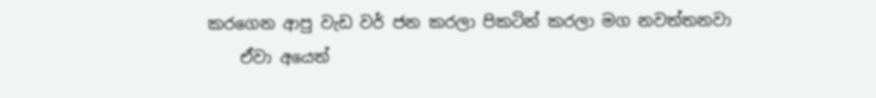කරගෙන ආපු වැඩ වර් ජන කරලා පිකටින් කරලා මග නවත්තනවා
    ඒවා අයෙත්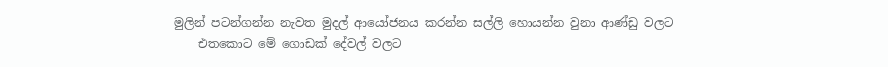මුලින් පටන්ගන්න නැවත මුදල් ආයෝජනය කරන්න සල්ලි හොයන්න වුනා ආණ්ඩු වලට
    එතකොට මේ ගොඩක් දේවල් වලට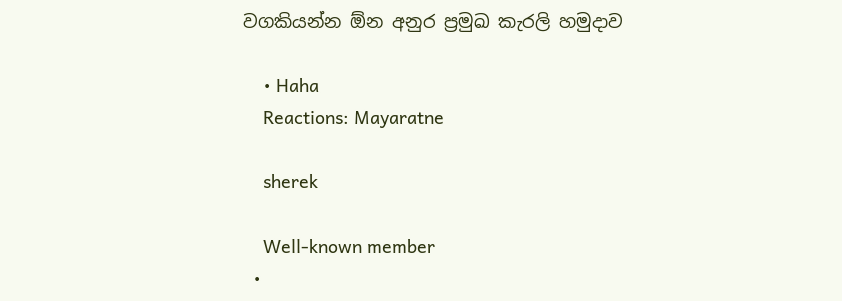වගකියන්න ඕන අනුර ප්‍රමුඛ කැරලි හමුදාව

    • Haha
    Reactions: Mayaratne

    sherek

    Well-known member
  •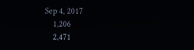Sep 4, 2017
    1,206
    2,471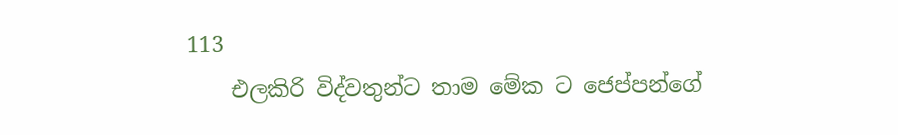113
    එලකිරි විද්වතුන්ට තාම මේක ට ජෙප්පන්ගේ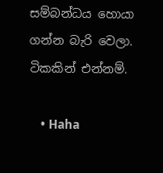සම්බන්ධය හොයා ගන්න බැරි වෙලා. ටිකකින් එන්නම්.

    • Haha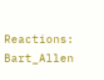Reactions: Bart_Allen